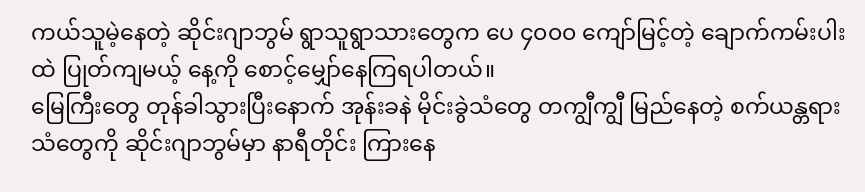ကယ်သူမဲ့နေတဲ့ ဆိုင်းဂျာဘွမ် ရွာသူရွာသားတွေက ပေ ၄၀၀၀ ကျော်မြင့်တဲ့ ချောက်ကမ်းပါးထဲ ပြုတ်ကျမယ့် နေ့ကို စောင့်မျှော်နေကြရပါတယ်။
မြေကြီးတွေ တုန်ခါသွားပြီးနောက် အုန်းခနဲ မိုင်းခွဲသံတွေ တကျွီကျွီ မြည်နေတဲ့ စက်ယန္တရားသံတွေကို ဆိုင်းဂျာဘွမ်မှာ နာရီတိုင်း ကြားနေ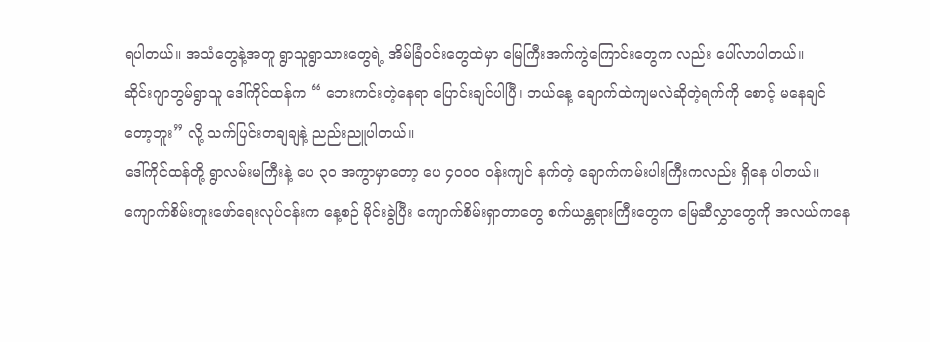ရပါတယ်။ အသံတွေနဲ့အတူ ရွာသူရွာသားတွေရဲ့ အိမ်ခြံဝင်းတွေထဲမှာ မြေကြီးအက်ကွဲကြောင်းတွေက လည်း ပေါ်လာပါတယ်။
ဆိုင်းဂျာဘွမ်ရွာသူ ဒေါ်ကိုင်ထန်က “ ဘေးကင်းတဲ့နေရာ ပြောင်းချင်ပါပြီ၊ ဘယ်နေ့ ချောက်ထဲကျမလဲဆိုတဲ့ရက်ကို စောင့် မနေချင်တော့ဘူး” လို့ သက်ပြင်းတချချနဲ့ ညည်းညူပါတယ်။
ဒေါ်ကိုင်ထန်တို့ ရွာလမ်းမကြီးနဲ့ ပေ ၃၀ အကွာမှာတော့ ပေ ၄၀၀၀ ဝန်းကျင် နက်တဲ့ ချောက်ကမ်းပါးကြီးကလည်း ရှိနေ ပါတယ်။
ကျောက်စိမ်းတူးဖော်ရေးလုပ်ငန်းက နေ့စဉ် မိုင်းခွဲပြီး ကျောက်စိမ်းရှာတာတွေ စက်ယန္တရားကြီးတွေက မြေဆီလွှာတွေကို အလယ်ကနေ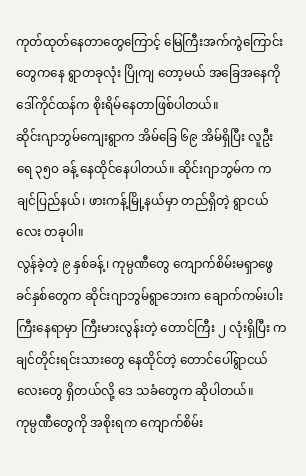ကုတ်ထုတ်နေတာတွေကြောင့် မြေကြီးအက်ကွဲကြောင်းတွေကနေ ရွာတခုလုံး ပြိုကျ တော့မယ် အခြေအနေကို ဒေါ်ကိုင်ထန်က စိုးရိမ်နေတာဖြစ်ပါတယ်။
ဆိုင်းဂျာဘွမ်ကျေးရွာက အိမ်ခြေ ၆၉ အိမ်ရှိပြီး လူဦးရေ ၃၅၀ ခန့် နေထိုင်နေပါတယ်။ ဆိုင်းဂျာဘွမ်က ကချင်ပြည်နယ်၊ ဖားကန့်မြို့နယ်မှာ တည်ရှိတဲ့ ရွာငယ်လေး တခုပါ။
လွန်ခဲ့တဲ့ ၉ နှစ်ခန့်၊ ကုမ္ပဏီတွေ ကျောက်စိမ်းမရှာဖွေခင်နှစ်တွေက ဆိုင်းဂျာဘွမ်ရွာဘေးက ချောက်ကမ်းပါးကြီးနေရာမှာ ကြီးမားလွန်းတဲ့ တောင်ကြီး ၂ လုံးရှိပြီး ကချင်တိုင်းရင်းသားတွေ နေထိုင်တဲ့ တောင်ပေါ်ရွာငယ်လေးတွေ ရှိတယ်လို့ ဒေ သခံတွေက ဆိုပါတယ်။
ကုမ္ပဏီတွေကို အစိုးရက ကျောက်စိမ်း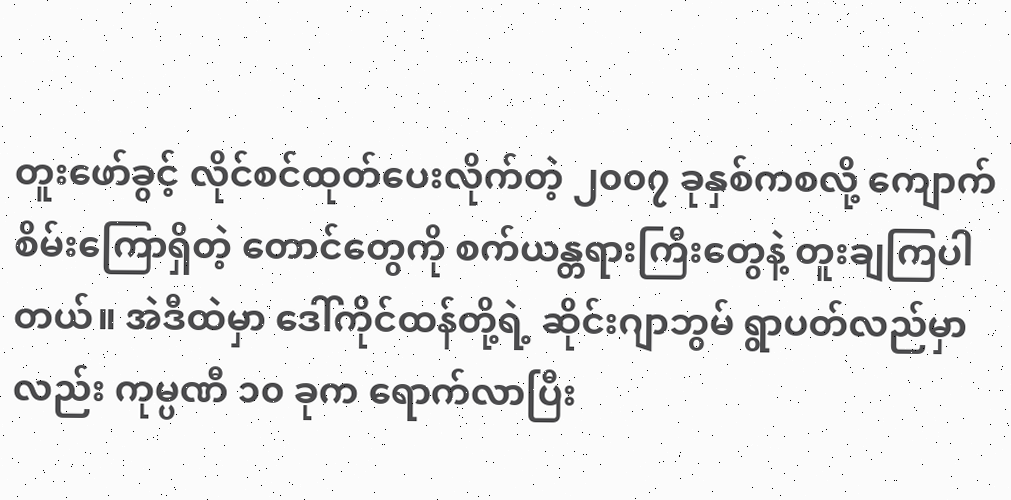တူးဖော်ခွင့် လိုင်စင်ထုတ်ပေးလိုက်တဲ့ ၂၀၀၇ ခုနှစ်ကစလို့ ကျောက်စိမ်းကြောရှိတဲ့ တောင်တွေကို စက်ယန္တရားကြီးတွေနဲ့ တူးချကြပါတယ်။ အဲဒီထဲမှာ ဒေါ်ကိုင်ထန်တို့ရဲ့ ဆိုင်းဂျာဘွမ် ရွာပတ်လည်မှာလည်း ကုမ္ပဏီ ၁၀ ခုက ရောက်လာပြီး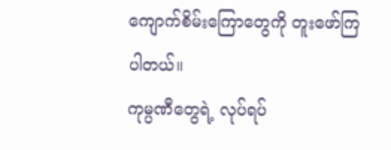ကျောက်စိမ်းကြောတွေကို တူးဖော်ကြပါတယ်။
ကုမ္ပဏီတွေရဲ့ လုပ်ရပ်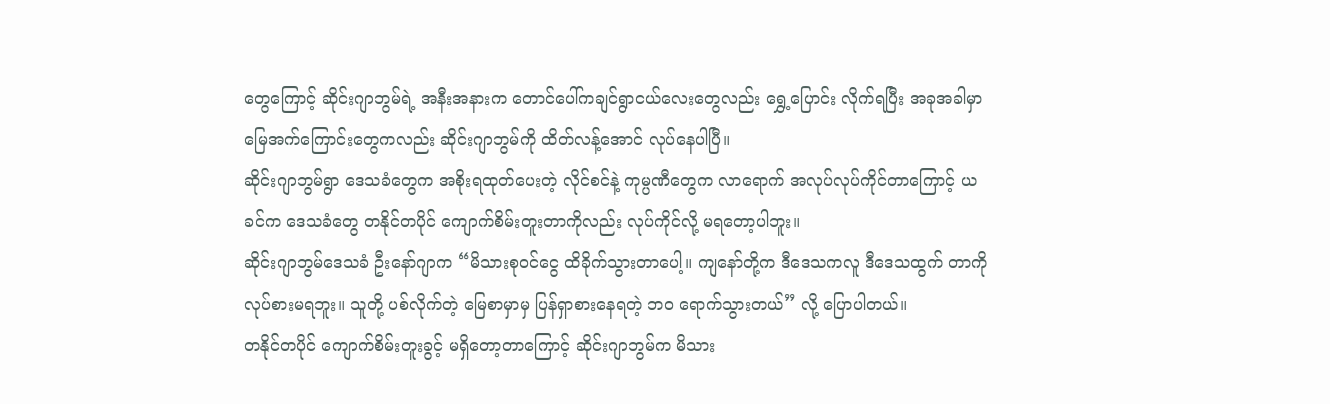တွေကြောင့် ဆိုင်းဂျာဘွမ်ရဲ့ အနီးအနားက တောင်ပေါ်ကချင်ရွာငယ်လေးတွေလည်း ရွှေ့ပြောင်း လိုက်ရပြီး အခုအခါမှာ မြေအက်ကြောင်းတွေကလည်း ဆိုင်းဂျာဘွမ်ကို ထိတ်လန့်အောင် လုပ်နေပါပြီ။
ဆိုင်းဂျာဘွမ်ရွာ ဒေသခံတွေက အစိုးရထုတ်ပေးတဲ့ လိုင်စင်နဲ့ ကုမ္ပဏီတွေက လာရောက် အလုပ်လုပ်ကိုင်တာကြောင့် ယခင်က ဒေသခံတွေ တနိုင်တပိုင် ကျောက်စိမ်းတူးတာကိုလည်း လုပ်ကိုင်လို့ မရတော့ပါဘူး။
ဆိုင်းဂျာဘွမ်ဒေသခံ ဦးနော်ဂျာက “မိသားစုဝင်ငွေ ထိခိုက်သွားတာပေါ့။ ကျနော်တို့က ဒီဒေသကလူ ဒီဒေသထွက် တာကို လုပ်စားမရဘူး။ သူတို့ ပစ်လိုက်တဲ့ မြေစာမှာမှ ပြန်ရှာစားနေရတဲ့ ဘ၀ ရောက်သွားတယ်” လို့ ပြောပါတယ်။
တနိုင်တပိုင် ကျောက်စိမ်းတူးခွင့် မရှိတော့တာကြောင့် ဆိုင်းဂျာဘွမ်က မိသား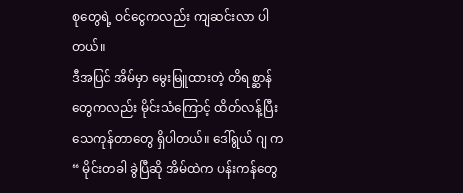စုတွေရဲ့ ဝင်ငွေကလည်း ကျဆင်းလာ ပါတယ်။
ဒီအပြင် အိမ်မှာ မွေးမြူထားတဲ့ တိရစ္ဆာန်တွေကလည်း မိုင်းသံကြောင့် ထိတ်လန့်ပြီး သေကုန်တာတွေ ရှိပါတယ်။ ဒေါ်ရွယ် ဂျ က “ မိုင်းတခါ ခွဲပြီဆို အိမ်ထဲက ပန်းကန်တွေ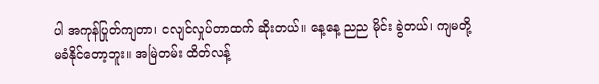ပါ အကုန်ပြုတ်ကျတာ၊ ငလျင်လှုပ်တာထက် ဆိုးတယ်။ နေ့နေ့ ညည မိုင်း ခွဲတယ်၊ ကျမတို့ မခံနိုင်တော့ဘူး။ အမြဲတမ်း ထိတ်လန့်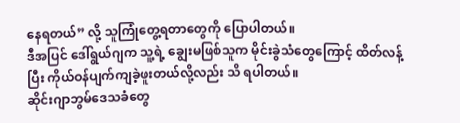နေရတယ်” လို့ သူကြုံတွေ့ရတာတွေကို ပြောပါတယ်။
ဒီအပြင် ဒေါ်ရွယ်ဂျက သူ့ရဲ့ ချွေးမဖြစ်သူက မိုင်းခွဲသံတွေကြောင့် ထိတ်လန့်ပြီး ကိုယ်ဝန်ပျက်ကျခဲ့ဖူးတယ်လို့လည်း သိ ရပါတယ်။
ဆိုင်းဂျာဘွမ်ဒေသခံတွေ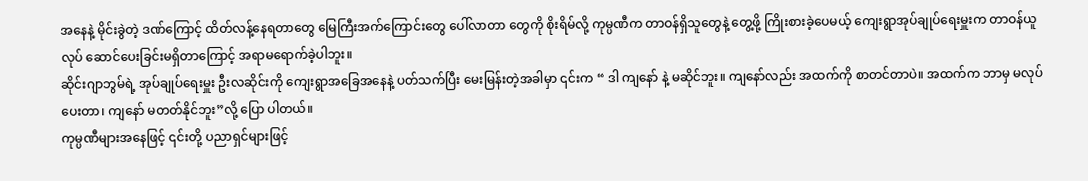အနေနဲ့ မိုင်းခွဲတဲ့ ဒဏ်ကြောင့် ထိတ်လန့်နေရတာတွေ မြေကြီးအက်ကြောင်းတွေ ပေါ်လာတာ တွေကို စိုးရိမ်လို့ ကုမ္ပဏီက တာဝန်ရှိသူတွေနဲ့ တွေ့ဖို့ ကြိုးစားခဲ့ပေမယ့် ကျေးရွာအုပ်ချုပ်ရေးမှူးက တာဝန်ယူ လုပ် ဆောင်ပေးခြင်းမရှိတာကြောင့် အရာမရောက်ခဲ့ပါဘူး။
ဆိုင်းဂျာဘွမ်ရဲ့ အုပ်ချုပ်ရေးမှူး ဦးလဆိုင်းကို ကျေးရွာအခြေအနေနဲ့ ပတ်သက်ပြီး မေးမြန်းတဲ့အခါမှာ ၎င်းက “ ဒါ ကျနော် နဲ့ မဆိုင်ဘူး။ ကျနော်လည်း အထက်ကို စာတင်တာပဲ။ အထက်က ဘာမှ မလုပ်ပေးတာ၊ ကျနော် မတတ်နိုင်ဘူး”လို့ ပြော ပါတယ်။
ကုမ္ပဏီများအနေဖြင့် ၎င်းတို့ ပညာရှင်များဖြင့်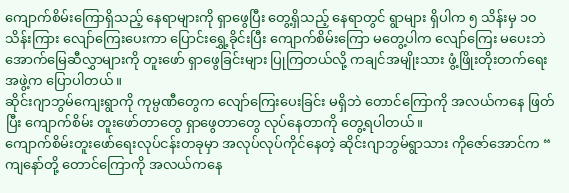ကျောက်စိမ်းကြောရှိသည့် နေရာများကို ရှာဖွေပြီး တွေ့ရှိသည့် နေရာတွင် ရွာများ ရှိပါက ၅ သိန်းမှ ၁၀ သိန်းကြား လျော်ကြေးပေးကာ ပြောင်းရွှေ့ခိုင်းပြီး ကျောက်စိမ်းကြော မတွေ့ပါက လျော်ကြေး မပေးဘဲ အောက်မြေဆီလွှာများကို တူးဖော် ရှာဖွေခြင်းများ ပြုကြတယ်လို့ ကချင်အမျိုးသား ဖွံ့ဖြိုးတိုးတက်ရေး အဖွဲ့က ပြောပါတယ်။
ဆိုင်းဂျာဘွမ်ကျေးရွာကို ကုမ္ပဏီတွေက လျော်ကြေးပေးခြင်း မရှိဘဲ တောင်ကြောကို အလယ်ကနေ ဖြတ်ပြီး ကျောက်စိမ်း တူးဖော်တာတွေ ရှာဖွေတာတွေ လုပ်နေတာကို တွေ့ရပါတယ်။
ကျောက်စိမ်းတူးဖော်ရေးလုပ်ငန်းတခုမှာ အလုပ်လုပ်ကိုင်နေတဲ့ ဆိုင်းဂျာဘွမ်ရွာသား ကိုဇော်အောင်က “ ကျနော်တို့ တောင်ကြောကို အလယ်ကနေ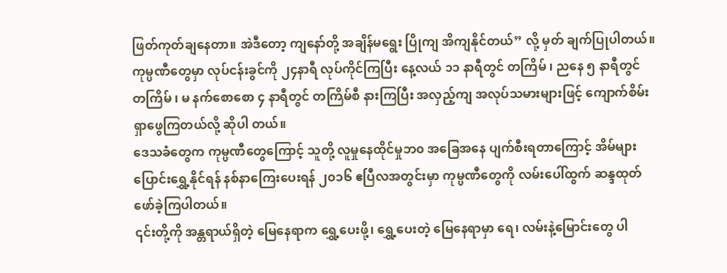ဖြတ်ကုတ်ချနေတာ။ အဲဒီတော့ ကျနော်တို့ အချိန်မရွေး ပြိုကျ အိကျနိုင်တယ်” လို့ မှတ် ချက်ပြုပါတယ်။
ကုမ္ပဏီတွေမှာ လုပ်ငန်းခွင်ကို ၂၄နာရီ လုပ်ကိုင်ကြပြီး နေ့လယ် ၁၁ နာရီတွင် တကြိမ် ၊ ညနေ ၅ နာရီတွင် တကြိမ် ၊ မ နက်စောစော ၄ နာရီတွင် တကြိမ်စီ နားကြပြီး အလှည့်ကျ အလုပ်သမားများဖြင့် ကျောက်စိမ်း ရှာဖွေကြတယ်လို့ ဆိုပါ တယ်။
ဒေသခံတွေက ကုမ္ပဏီတွေကြောင့် သူတို့ လူမှုနေထိုင်မှုဘ၀ အခြေအနေ ပျက်စီးရတာကြောင့် အိမ်များပြောင်းရွှေ့နိုင်ရန် နစ်နာကြေးပေးရန် ၂၀၁၆ ဧပြီလအတွင်းမှာ ကုမ္ပဏီတွေကို လမ်းပေါ်ထွက် ဆန္ဒထုတ်ဖော်ခဲ့ကြပါတယ်။
၎င်းတို့ကို အန္တရာယ်ရှိတဲ့ မြေနေရာက ရွှေ့ပေးဖို့၊ ရွှေ့ပေးတဲ့ မြေနေရာမှာ ရေ၊ လမ်းနဲ့မြောင်းတွေ ပါ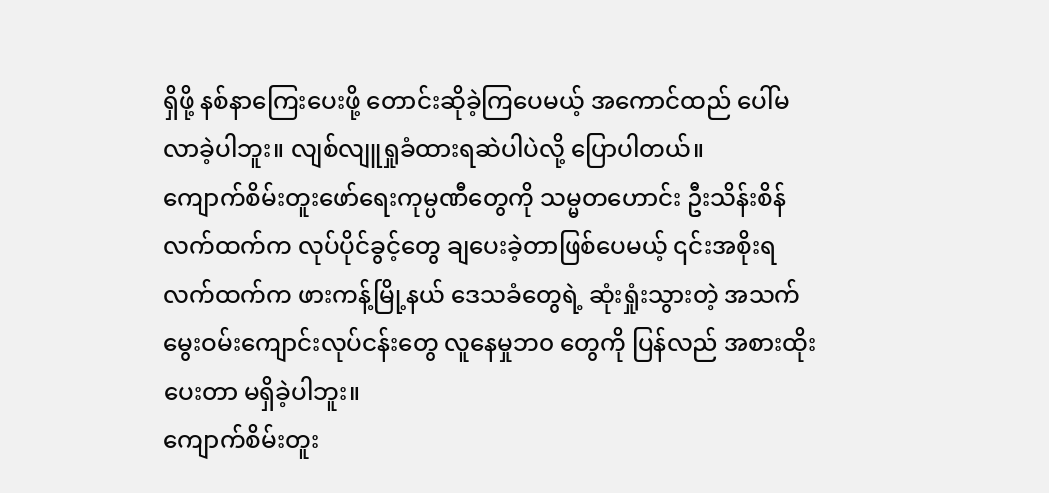ရှိဖို့ နစ်နာကြေးပေးဖို့ တောင်းဆိုခဲ့ကြပေမယ့် အကောင်ထည် ပေါ်မလာခဲ့ပါဘူး။ လျစ်လျူရှုခံထားရဆဲပါပဲလို့ ပြောပါတယ်။
ကျောက်စိမ်းတူးဖော်ရေးကုမ္ပဏီတွေကို သမ္မတဟောင်း ဦးသိန်းစိန်လက်ထက်က လုပ်ပိုင်ခွင့်တွေ ချပေးခဲ့တာဖြစ်ပေမယ့် ၎င်းအစိုးရလက်ထက်က ဖားကန့်မြို့နယ် ဒေသခံတွေရဲ့ ဆုံးရှုံးသွားတဲ့ အသက်မွေးဝမ်းကျောင်းလုပ်ငန်းတွေ လူနေမှုဘ၀ တွေကို ပြန်လည် အစားထိုးပေးတာ မရှိခဲ့ပါဘူး။
ကျောက်စိမ်းတူး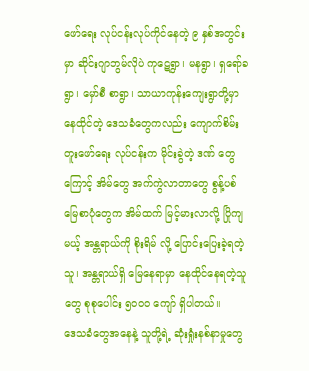ဖော်ရေး လုပ်ငန်းလုပ်ကိုင်နေတဲ့ ၉ နှစ်အတွင်းမှာ ဆိုင်းဂျာဘွမ်လိုပဲ ကုဋေရွာ၊ မနရွာ၊ ရှရော်ခရွာ၊ မှော်စီ စာရွာ၊ သာယာကုန်းကျေးရွာတို့မှာ နေထိုင်တဲ့ ဒေသခံတွေကလည်း ကျောက်စိမ်းတူးဖော်ရေး လုပ်ငန်းက မိုင်းခွဲတဲ့ ဒဏ် တွေကြောင့် အိမ်တွေ အက်ကွဲလာတာတွေ စွန့်ပစ်မြေစာပုံတွေက အိမ်ထက် မြင့်မားလာလို့ ပြိုကျမယ့် အန္တရာယ်ကို စိုးရိမ် လို့ ပြောင်းပြေးခဲ့ရတဲ့ သူ၊ အန္တရာယ်ရှိ မြေနေရာမှာ နေထိုင်နေရတဲ့သူတွေ စုစုပေါင်း ၅၀၀၀ ကျော် ရှိပါတယ်။
ဒေသခံတွေအနေနဲ့ သူတို့ရဲ့ ဆုံးရှုံးနစ်နာမှုတွေ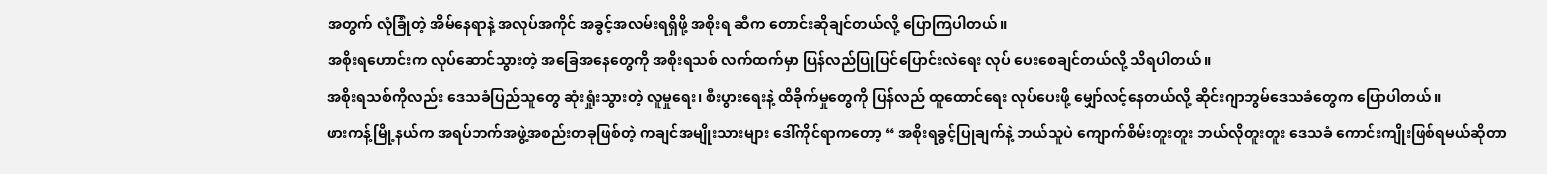အတွက် လုံခြုံတဲ့ အိမ်နေရာနဲ့ အလုပ်အကိုင် အခွင့်အလမ်းရရှိဖို့ အစိုးရ ဆီက တောင်းဆိုချင်တယ်လို့ ပြောကြပါတယ်။
အစိုးရဟောင်းက လုပ်ဆောင်သွားတဲ့ အခြေအနေတွေကို အစိုးရသစ် လက်ထက်မှာ ပြန်လည်ပြုပြင်ပြောင်းလဲရေး လုပ် ပေးစေချင်တယ်လို့ သိရပါတယ်။
အစိုးရသစ်ကိုလည်း ဒေသခံပြည်သူတွေ ဆုံးရှုံးသွားတဲ့ လူမှုရေး၊ စီးပွားရေးနဲ့ ထိခိုက်မှုတွေကို ပြန်လည် ထူထောင်ရေး လုပ်ပေးဖို့ မျှော်လင့်နေတယ်လို့ ဆိုင်းဂျာဘွမ်ဒေသခံတွေက ပြောပါတယ်။
ဖားကန့်မြို့နယ်က အရပ်ဘက်အဖွဲ့အစည်းတခုဖြစ်တဲ့ ကချင်အမျိုးသားများ ဒေါ်ကိုင်ရာကတော့ “ အစိုးရခွင့်ပြုချက်နဲ့ ဘယ်သူပဲ ကျောက်စိမ်းတူးတူး ဘယ်လိုတူးတူး ဒေသခံ ကောင်းကျိုးဖြစ်ရမယ်ဆိုတာ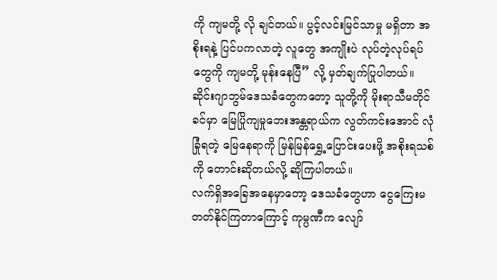ကို ကျမတို့ လို ချင်တယ်။ ပွင့်လင်းမြင်သာမှု မရှိတာ အစိုးရနဲ့ ပြင်ပကလာတဲ့ လူတွေ အကျိုးပဲ လုပ်တဲ့လုပ်ရပ်တွေကို ကျမတို့ မုန်းနေပြီ” လို့ မှတ်ချက်ပြုပါတယ်။
ဆိုင်းဂျာဘွမ်ဒေသခံတွေကတော့ သူတို့ကို မိုးရာသီမတိုင်ခင်မှာ မြေပြိုကျမှုဘေးအန္တရာယ်က လွတ်ကင်းအောင် လုံခြုံရတဲ့ မြေနေရာကို မြန်မြန်ရွှေ့ပြောင်းပေးဖို့ အစိုးရသစ်ကို တောင်းဆိုတယ်လို့ ဆိုကြပါတယ်။
လက်ရှိအခြေအနေမှာတော့ ဒေသခံတွေဟာ ငွေကြေးမတတ်နိုင်ကြတာကြောင့် ကုမ္ပဏီက လျော်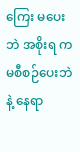ကြေး မပေးဘဲ အစိုးရ က မစီစဉ်ပေးဘဲနဲ့ နေရာ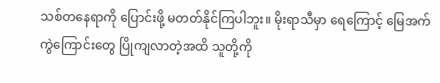သစ်တနေရာကို ပြောင်းဖို့ မတတ်နိုင်ကြပါဘူး။ မိုးရာသီမှာ ရေကြောင့် မြေအက်ကွဲကြောင်းတွေ ပြိုကျလာတဲ့အထိ သူတို့ကို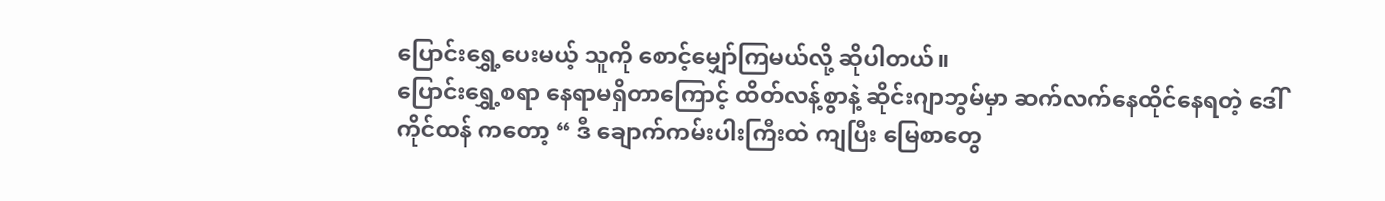ပြောင်းရွှေ့ပေးမယ့် သူကို စောင့်မျှော်ကြမယ်လို့ ဆိုပါတယ်။
ပြောင်းရွှေ့စရာ နေရာမရှိတာကြောင့် ထိတ်လန့်စွာနဲ့ ဆိုင်းဂျာဘွမ်မှာ ဆက်လက်နေထိုင်နေရတဲ့ ဒေါ်ကိုင်ထန် ကတော့ “ ဒီ ချောက်ကမ်းပါးကြီးထဲ ကျပြီး မြေစာတွေ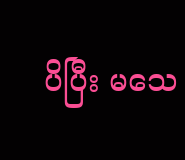ပိပြီး မသေ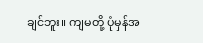ချင်ဘူး။ ကျမတို့ ပုံမှန်အ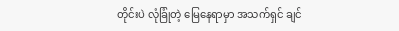တိုင်းပဲ လုံခြုံတဲ့ မြေနေရာမှာ အသက်ရှင် ချင်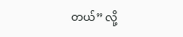တယ်” လို့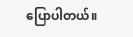ပြောပါတယ်။